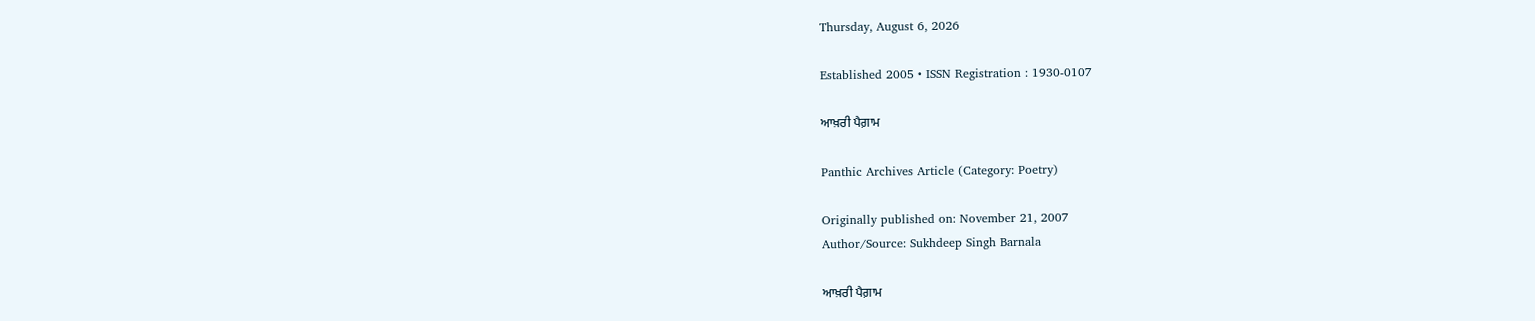Thursday, August 6, 2026

Established 2005 • ISSN Registration : 1930-0107

ਆਖ਼ਰੀ ਪੈਗ਼ਾਮ

Panthic Archives Article (Category: Poetry)

Originally published on: November 21, 2007
Author/Source: Sukhdeep Singh Barnala

ਆਖ਼ਰੀ ਪੈਗ਼ਾਮ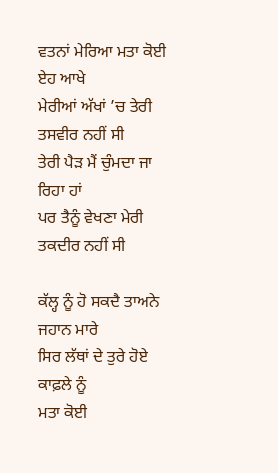ਵਤਨਾਂ ਮੇਰਿਆ ਮਤਾ ਕੋਈ ਏਹ ਆਖੇ
ਮੇਰੀਆਂ ਅੱਖਾਂ ’ਚ ਤੇਰੀ ਤਸਵੀਰ ਨਹੀਂ ਸੀ
ਤੇਰੀ ਪੈੜ ਮੈਂ ਚੁੰਮਦਾ ਜਾ ਰਿਹਾ ਹਾਂ
ਪਰ ਤੈਨੂੰ ਵੇਖਣਾ ਮੇਰੀ ਤਕਦੀਰ ਨਹੀਂ ਸੀ

ਕੱਲ੍ਹ ਨੂੰ ਹੋ ਸਕਦੈ ਤਾਅਨੇ ਜਹਾਨ ਮਾਰੇ
ਸਿਰ ਲੱਥਾਂ ਦੇ ਤੁਰੇ ਹੋਏ ਕਾਫ਼ਲੇ ਨੂੰ
ਮਤਾ ਕੋਈ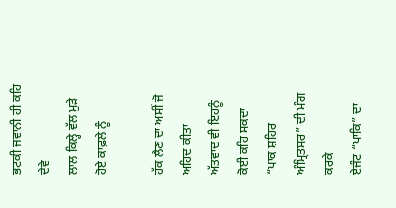ਭਟਕੀ ਜਵਾਨੀ ਹੀ ਕਹਿ ਦੇਵੇ
ਲਾਲ ਕਿਲ੍ਹੇ ਵੱਲ ਮੁੜੇ ਹੋਏ ਕਾਫ਼ਲੇ ਨੂੰ

ਹੱਕ ਲੈਣ ਦਾ ਅਸੀਂ ਜੋ ਅਹਿਦ ਕੀਤਾ
ਅੱਤਵਾਦ ਵੀ ਇਹਨੂੰ ਕੋਈ ਕਹਿ ਸਕਦਾ
“ਪਾਕ ਸ਼ਹਿਰ ਅੰਮ੍ਰਿਤਸਰ” ਦੀ ਮੰਗ ਕਰਕੇ
ਏਜੰਟ “ਪਾਕਿ” ਦਾ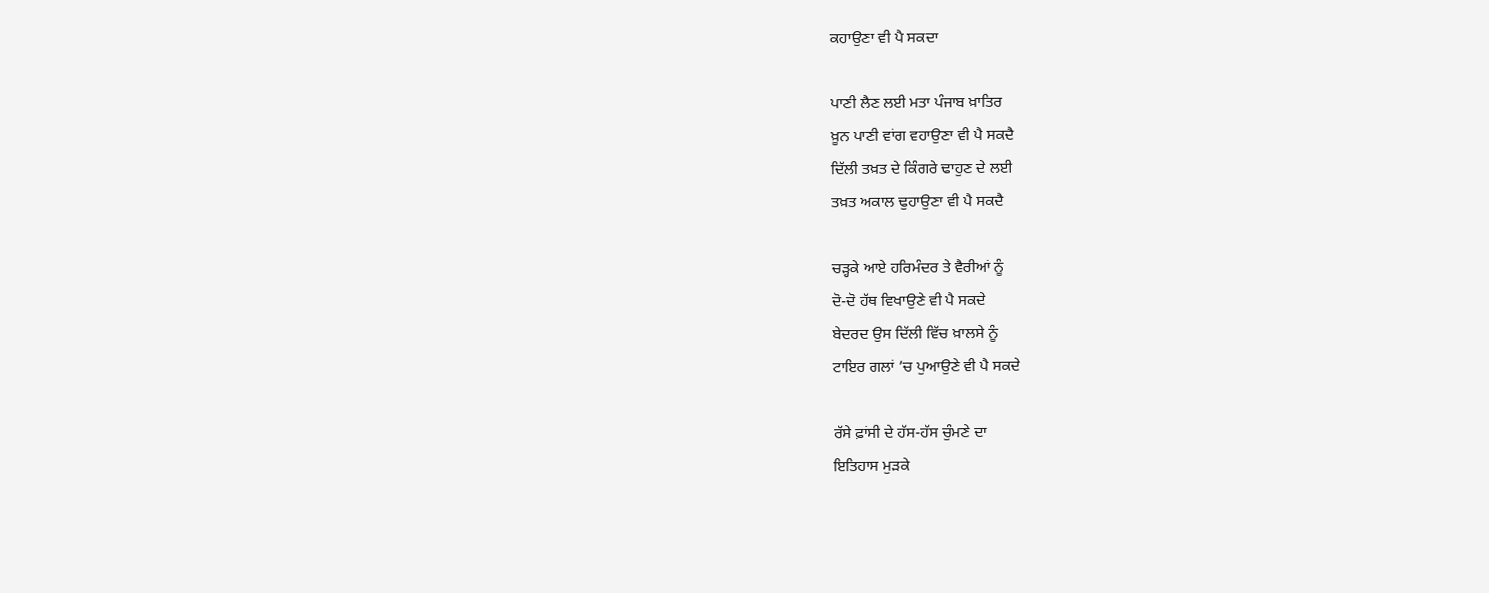ਕਹਾਉਣਾ ਵੀ ਪੈ ਸਕਦਾ

ਪਾਣੀ ਲੈਣ ਲਈ ਮਤਾ ਪੰਜਾਬ ਖ਼ਾਤਿਰ
ਖ਼ੂਨ ਪਾਣੀ ਵਾਂਗ ਵਹਾਉਣਾ ਵੀ ਪੈ ਸਕਦੈ
ਦਿੱਲੀ ਤਖ਼ਤ ਦੇ ਕਿੰਗਰੇ ਢਾਹੁਣ ਦੇ ਲਈ
ਤਖ਼ਤ ਅਕਾਲ ਢੁਹਾਉਣਾ ਵੀ ਪੈ ਸਕਦੈ

ਚੜ੍ਹਕੇ ਆਏ ਹਰਿਮੰਦਰ ਤੇ ਵੈਰੀਆਂ ਨੂੰ
ਦੋ-ਦੋ ਹੱਥ ਵਿਖਾਉਣੇ ਵੀ ਪੈ ਸਕਦੇ
ਬੇਦਰਦ ਉਸ ਦਿੱਲੀ ਵਿੱਚ ਖ਼ਾਲਸੇ ਨੂੰ
ਟਾਇਰ ਗਲਾਂ ’ਚ ਪੁਆਉਣੇ ਵੀ ਪੈ ਸਕਦੇ

ਰੱਸੇ ਫ਼ਾਂਸੀ ਦੇ ਹੱਸ-ਹੱਸ ਚੁੰਮਣੇ ਦਾ
ਇਤਿਹਾਸ ਮੁੜਕੇ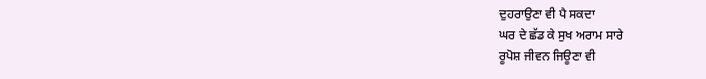ਦੁਹਰਾਉਣਾ ਵੀ ਪੈ ਸਕਦਾ
ਘਰ ਦੇ ਛੱਡ ਕੇ ਸੁਖ ਅਰਾਮ ਸਾਰੇ
ਰੂਪੋਸ਼ ਜੀਵਨ ਜਿਊਣਾ ਵੀ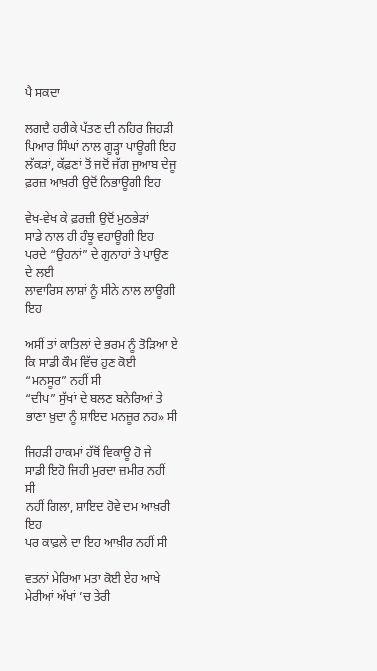ਪੈ ਸਕਦਾ

ਲਗਦੈ ਹਰੀਕੇ ਪੱਤਣ ਦੀ ਨਹਿਰ ਜਿਹੜੀ
ਪਿਆਰ ਸਿੰਘਾਂ ਨਾਲ ਗੂੜ੍ਹਾ ਪਾਊਗੀ ਇਹ
ਲੱਕੜਾਂ, ਕੱਫ਼ਣਾਂ ਤੋਂ ਜਦੋਂ ਜੱਗ ਜੁਆਬ ਦੇਜੂ
ਫ਼ਰਜ਼ ਆਖ਼ਰੀ ਉਦੋਂ ਨਿਭਾਊਗੀ ਇਹ

ਵੇਖ-ਵੇਖ ਕੇ ਫ਼ਰਜ਼ੀ ਉਦੋਂ ਮੁਠਭੇੜਾਂ
ਸਾਡੇ ਨਾਲ ਹੀ ਹੰਝੂ ਵਹਾਊਗੀ ਇਹ
ਪਰਦੇ “ਉਹਨਾਂ” ਦੇ ਗੁਨਾਹਾਂ ਤੇ ਪਾਉਣ ਦੇ ਲਈ
ਲਾਵਾਰਿਸ ਲਾਸ਼ਾਂ ਨੂੰ ਸੀਨੇ ਨਾਲ ਲਾਊਗੀ ਇਹ

ਅਸੀਂ ਤਾਂ ਕਾਤਿਲਾਂ ਦੇ ਭਰਮ ਨੂੰ ਤੋੜਿਆ ਏ
ਕਿ ਸਾਡੀ ਕੌਮ ਵਿੱਚ ਹੁਣ ਕੋਈ “ਮਨਸੂਰ” ਨਹੀਂ ਸੀ
“ਦੀਪ” ਸੁੱਖਾਂ ਦੇ ਬਲਣ ਬਨੇਰਿਆਂ ਤੇ
ਭਾਣਾ ਖ਼ੁਦਾ ਨੂੰ ਸ਼ਾਇਦ ਮਨਜ਼ੂਰ ਨਹ» ਸੀ

ਜਿਹੜੀ ਹਾਕਮਾਂ ਹੱਥੋਂ ਵਿਕਾਊ ਹੋ ਜੇ
ਸਾਡੀ ਇਹੋ ਜਿਹੀ ਮੁਰਦਾ ਜ਼ਮੀਰ ਨਹੀਂ ਸੀ
ਨਹੀਂ ਗਿਲਾ, ਸ਼ਾਇਦ ਹੋਵੇ ਦਮ ਆਖ਼ਰੀ ਇਹ
ਪਰ ਕਾਫ਼ਲੇ ਦਾ ਇਹ ਆਖ਼ੀਰ ਨਹੀਂ ਸੀ

ਵਤਨਾਂ ਮੇਰਿਆ ਮਤਾ ਕੋਈ ਏਹ ਆਖੇ
ਮੇਰੀਆਂ ਅੱਖਾਂ ’ਚ ਤੇਰੀ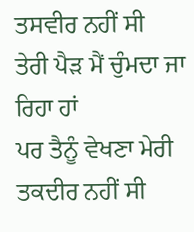ਤਸਵੀਰ ਨਹੀਂ ਸੀ
ਤੇਰੀ ਪੈੜ ਮੈਂ ਚੁੰਮਦਾ ਜਾ ਰਿਹਾ ਹਾਂ
ਪਰ ਤੈਨੂੰ ਵੇਖਣਾ ਮੇਰੀ ਤਕਦੀਰ ਨਹੀਂ ਸੀ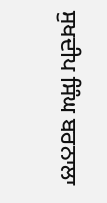ਸੁਖਦੀਪ ਸਿੰਘ ਬਰਨਾਲਾ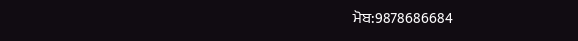ਮੋਬ:9878686684